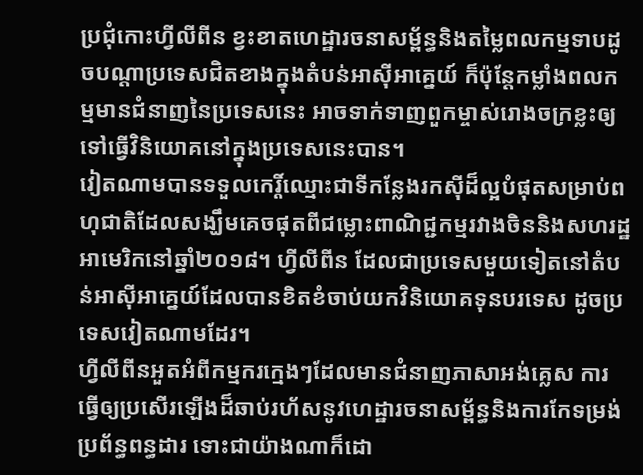ប្រជុំកោះហ្វីលីពីន ខ្វះខាតហេដ្ឋារចនាសម្ព័ន្ធនិងតម្លៃពលកម្មទាបដូចបណ្តាប្រទេសជិតខាងក្នុងតំបន់អាស៊ីអាគ្នេយ៍ ក៏ប៉ុន្តែកម្លាំងពលកម្មមានជំនាញនៃប្រទេសនេះ អាចទាក់ទាញពួកម្ចាស់រោងចក្រខ្លះឲ្យទៅធ្វើវិនិយោគនៅក្នុងប្រទេសនេះបាន។
វៀតណាមបានទទួលកេរ្តិ៍ឈ្មោះជាទីកន្លែងរកស៊ីដ៏ល្អបំផុតសម្រាប់ពហុជាតិដែលសង្ឃឹមគេចផុតពីជម្លោះពាណិជ្ជកម្មរវាងចិននិងសហរដ្ឋអាមេរិកនៅឆ្នាំ២០១៨។ ហ្វីលីពីន ដែលជាប្រទេសមួយទៀតនៅតំបន់អាស៊ីអាគ្នេយ៍ដែលបានខិតខំចាប់យកវិនិយោគទុនបរទេស ដូចប្រទេសវៀតណាមដែរ។
ហ្វីលីពីនអួតអំពីកម្មករក្មេងៗដែលមានជំនាញភាសាអង់គ្លេស ការធ្វើឲ្យប្រសើរឡើងដ៏ឆាប់រហ័សនូវហេដ្ឋារចនាសម្ព័ន្ធនិងការកែទម្រង់ប្រព័ន្ធពន្ធដារ ទោះជាយ៉ាងណាក៏ដោ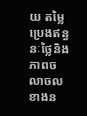យ តម្លៃប្រេងឥន្ធនៈថ្លៃនិងភាពចលាចលខាងន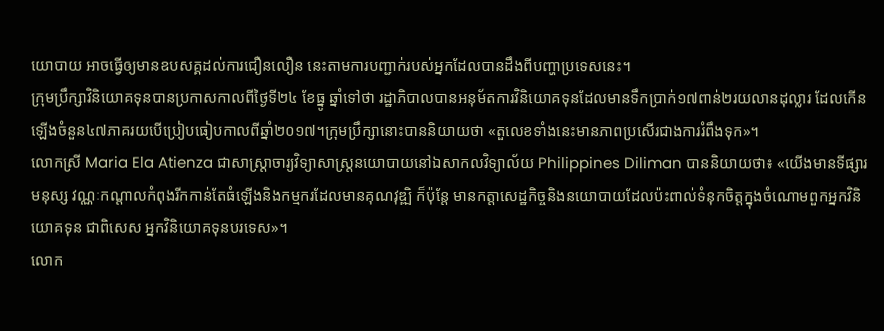យោបាយ អាចធ្វើឲ្យមានឧបសគ្គដល់ការជឿនលឿន នេះតាមការបញ្ជាក់របស់អ្នកដែលបានដឹងពីបញ្ហាប្រទេសនេះ។
ក្រុមប្រឹក្សាវិនិយោគទុនបានប្រកាសកាលពីថ្ងៃទី២៤ ខែធ្នូ ឆ្នាំទៅថា រដ្ឋាភិបាលបានអនុម័តការវិនិយោគទុនដែលមានទឹកប្រាក់១៧ពាន់២រយលានដុល្លារ ដែលកើនឡើងចំនួន៤៧ភាគរយបើប្រៀបធៀបកាលពីឆ្នាំ២០១៧។ក្រុមប្រឹក្សានោះបាននិយាយថា «តួលេខទាំងនេះមានភាពប្រសើរជាងការរំពឹងទុក»។
លោកស្រី Maria Ela Atienza ជាសាស្រ្តាចារ្យវិទ្យាសាស្រ្តនយោបាយនៅឯសាកលវិទ្យាល័យ Philippines Diliman បាននិយាយថា៖ «យើងមានទីផ្សារ មនុស្ស វណ្ណៈកណ្តាលកំពុងរីកកាន់តែធំឡើងនិងកម្មករដែលមានគុណវុឌ្ឍិ ក៏ប៉ុន្តែ មានកត្តាសេដ្ឋកិច្ចនិងនយោបាយដែលប៉ះពាល់ទំនុកចិត្តក្នុងចំណោមពួកអ្នកវិនិយោគទុន ជាពិសេស អ្នកវិនិយោគទុនបរទេស»។
លោក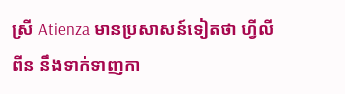ស្រី Atienza មានប្រសាសន៍ទៀតថា ហ្វីលីពីន នឹងទាក់ទាញកា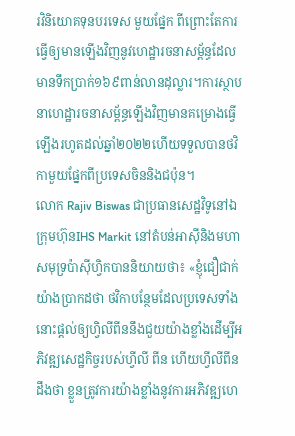រវិនិយោគទុនបរទេស មួយផ្នែក ពីព្រោះតែការធ្វើឲ្យមានឡើងវិញនូវហេដ្ឋារចនាសម្ព័ន្ធដែលមានទឹកប្រាក់១៦៩ពាន់លានដុល្លារ។ការស្ថាបនាហេដ្ឋារចនាសម្ព័ន្ធឡើងវិញមានគម្រោងធ្វើឡើងរហូតដល់ឆ្នាំ២០២២ហើយទទួលបានថវិកាមួយផ្នែកពីប្រទេសចិននិងជប៉ុន។
លោក Rajiv Biswas ជាប្រធានសេដ្ឋវិទូនៅឯក្រុមហ៊ុនIHS Markit នៅតំបន់អាស៊ីនិងមហាសមុទ្រប៉ាស៊ីហ្វិកបាននិយាយថា៖ «ខ្ញុំជឿជាក់យ៉ាងប្រាកដថា ថវិកាបន្ថែមដែលប្រទេសទាំងនោះផ្តល់ឲ្យហ្វិលីពីននឹងជួយយ៉ាងខ្លាំងដើម្បីអភិវឌ្ឍសេដ្ឋកិច្ចរបស់ហ្វីលី ពីន ហើយហ្វីលីពីន ដឹងថា ខ្លួនត្រូវការយ៉ាងខ្លាំងនូវការអភិវឌ្ឍហេ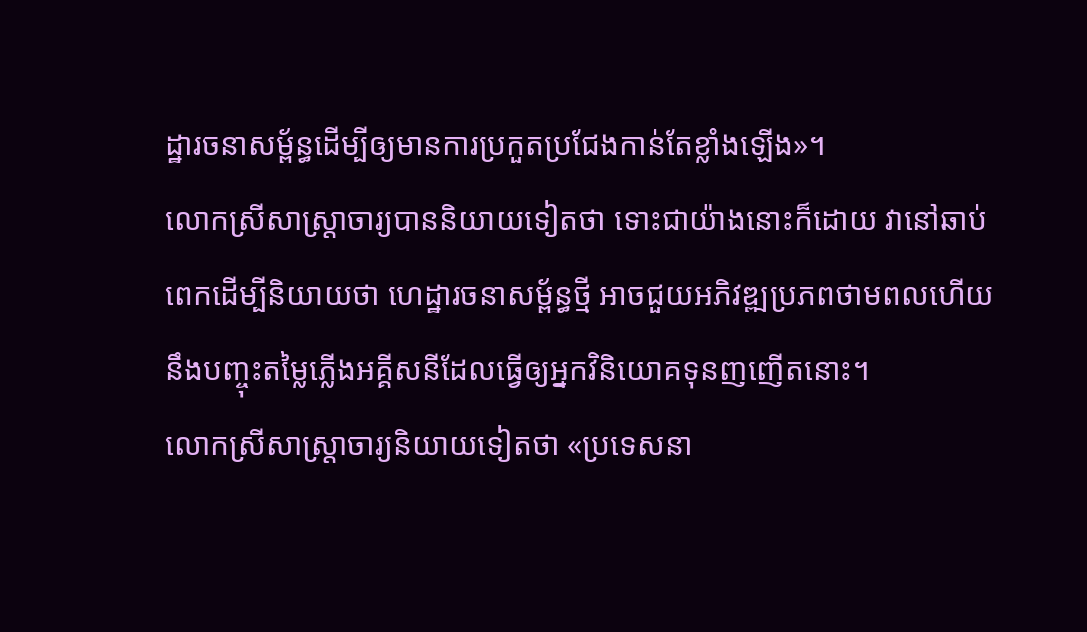ដ្ឋារចនាសម្ព័ន្ធដើម្បីឲ្យមានការប្រកួតប្រជែងកាន់តែខ្លាំងឡើង»។
លោកស្រីសាស្រ្តាចារ្យបាននិយាយទៀតថា ទោះជាយ៉ាងនោះក៏ដោយ វានៅឆាប់ពេកដើម្បីនិយាយថា ហេដ្ឋារចនាសម្ព័ន្ធថ្មី អាចជួយអភិវឌ្ឍប្រភពថាមពលហើយនឹងបញ្ចុះតម្លៃភ្លើងអគ្គីសនីដែលធ្វើឲ្យអ្នកវិនិយោគទុនញញើតនោះ។
លោកស្រីសាស្រ្តាចារ្យនិយាយទៀតថា «ប្រទេសនា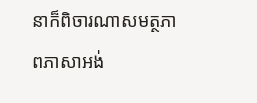នាក៏ពិចារណាសមត្ថភាពភាសាអង់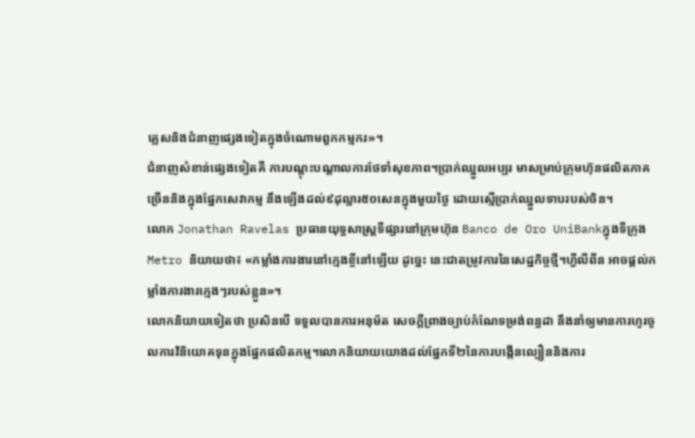គ្លេសនិងជំនាញផ្សេងទៀតក្នុងចំណោមពួកកម្មករ»។
ជំនាញសំខាន់ផ្សេងទៀតគឺ ការបណ្តុះបណ្តាលការថែទាំសុខភាព។ប្រាក់ឈ្នួលអប្បរ មាសម្រាប់ក្រុមហ៊ុនផលិតភាគច្រើននិងក្នុងផ្នែកសេវាកម្ម នឹងឡើងដល់៩ដុល្លារ៥០សេនក្នុងមួយថ្ងៃ ដោយស្មើប្រាក់ឈ្នួលទាបរបស់ចិន។
លោក Jonathan Ravelas ប្រធានយុទ្ធសាស្រ្តទីផ្សារនៅក្រុមហ៊ុន Banco de Oro UniBankក្នុងទីក្រុងMetro និយាយថា៖ «កម្លាំងការងារនៅក្មេងខ្ចីនៅឡើយ ដូច្នេះ នេះជាតម្រូវការនៃសេដ្ឋកិច្ចថ្មី។ហ្វីលីពីន អាចផ្តល់កម្លាំងការងារក្មេងៗរបស់ខ្លួន»។
លោកនិយាយទៀតថា ប្រសិនបើ ទទួលបានការអនុម័ត សេចក្តីព្រាងច្បាប់កំណែទម្រង់ពន្ធដា នឹងនាំឲ្យមានការហូរចូលការវិនិយោគទុនក្នុងផ្នែកផលិតកម្ម។លោកនិយាយយោងដល់ផ្នែកទី២នៃការបង្កើនល្បឿននិងការ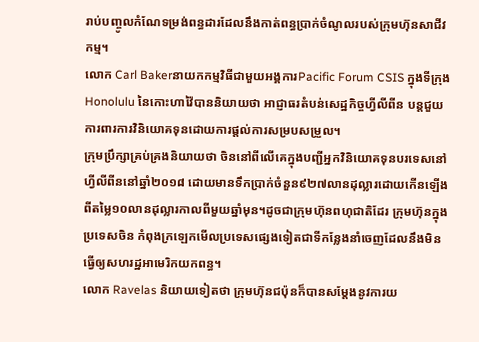រាប់បញ្ចូលកំណែទម្រង់ពន្ធដារដែលនឹងកាត់ពន្ធប្រាក់ចំណូលរបស់ក្រុមហ៊ុនសាជីវកម្ម។
លោក Carl Bakerនាយកកម្មវិធីជាមួយអង្គការPacific Forum CSIS ក្នុងទីក្រុង Honolulu នៃកោះហាវ៉ៃបាននិយាយថា អាជ្ញាធរតំបន់សេដ្ឋកិច្ចហ្វីលីពីន បន្តជួយការពារការវិនិយោគទុនដោយការផ្តល់ការសម្របសម្រួល។
ក្រុមប្រឹក្សាគ្រប់គ្រងនិយាយថា ចិននៅពីលើគេក្នុងបញ្ជីអ្នកវិនិយោគទុនបរទេសនៅហ្វីលីពីននៅឆ្នាំ២០១៨ ដោយមានទឹកប្រាក់ចំនួន៩២៧លានដុល្លារដោយកើនឡើងពីតម្លៃ១០លានដុល្លារកាលពីមួយឆ្នាំមុន។ដូចជាក្រុមហ៊ុនពហុជាតិដែរ ក្រុមហ៊ុនក្នុងប្រទេសចិន កំពុងក្រឡេកមើលប្រទេសផ្សេងទៀតជាទីកន្លែងនាំចេញដែលនឹងមិនធ្វើឲ្យសហរដ្ឋអាមេរិកយកពន្ធ។
លោក Ravelas និយាយទៀតថា ក្រុមហ៊ុនជប៉ុនក៏បានសម្តែងនូវការយ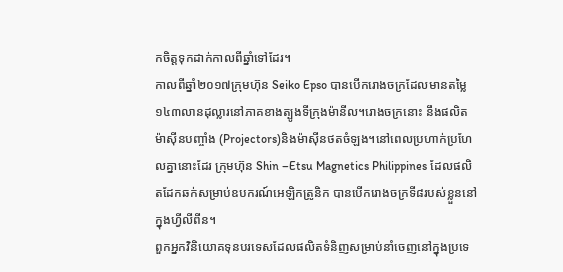កចិត្តទុកដាក់កាលពីឆ្នាំទៅដែរ។
កាលពីឆ្នាំ២០១៧ក្រុមហ៊ុន Seiko Epso បានបើករោងចក្រដែលមានតម្លៃ១៤៣លានដុល្លារនៅភាគខាងត្បូងទីក្រុងម៉ានីល។រោងចក្រនោះ នឹងផលិតម៉ាស៊ីនបញ្ចាំង (Projectors)និងម៉ាស៊ីនថតចំឡង។នៅពេលប្រហាក់ប្រហែលគ្នានោះដែរ ក្រុមហ៊ុន Shin –Etsu Magnetics Philippines ដែលផលិតដែកឆក់សម្រាប់ឧបករណ៍អេឡិកត្រូនិក បានបើករោងចក្រទី៨របស់ខ្លួននៅក្នុងហ្វីលីពីន។
ពួកអ្នកវិនិយោគទុនបរទេសដែលផលិតទំនិញសម្រាប់នាំចេញនៅក្នុងប្រទេ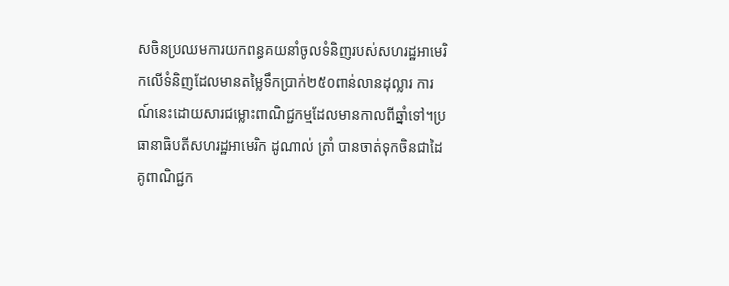សចិនប្រឈមការយកពន្ធគយនាំចូលទំនិញរបស់សហរដ្ឋអាមេរិកលើទំនិញដែលមានតម្លៃទឹកប្រាក់២៥០ពាន់លានដុល្លារ ការណ៍នេះដោយសារជម្លោះពាណិជ្ជកម្មដែលមានកាលពីឆ្នាំទៅ។ប្រធានាធិបតីសហរដ្ឋអាមេរិក ដូណាល់ ត្រាំ បានចាត់ទុកចិនជាដៃគូពាណិជ្ជក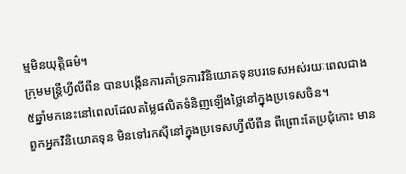ម្មមិនយុត្តិធម៌។
ក្រុមមន្រ្តីហ្វីលីពីន បានបង្កើនការគាំទ្រការវិនិយោគទុនបរទេសអស់រយៈពេលជាង៥ឆ្នាំមកនេះនៅពេលដែលតម្លៃផលិតទំនិញឡើងថ្លៃនៅក្នុងប្រទេសចិន។
ពួកអ្នកវិនិយោគទុន មិនទៅរកស៊ីនៅក្នុងប្រទេសហ្វីលីពីន ពីព្រោះតែប្រជុំកោះ មាន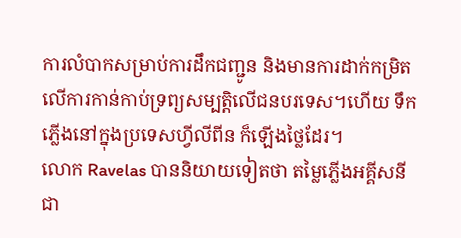ការលំបាកសម្រាប់ការដឹកជញ្ជូន និងមានការដាក់កម្រិតលើការកាន់កាប់ទ្រព្យសម្បត្តិលើជនបរទេស។ហើយ ទឹក ភ្លើងនៅក្នុងប្រទេសហ្វីលីពីន ក៏ឡើងថ្លៃដែរ។
លោក Ravelas បាននិយាយទៀតថា តម្លៃភ្លើងអគ្គីសនី ជា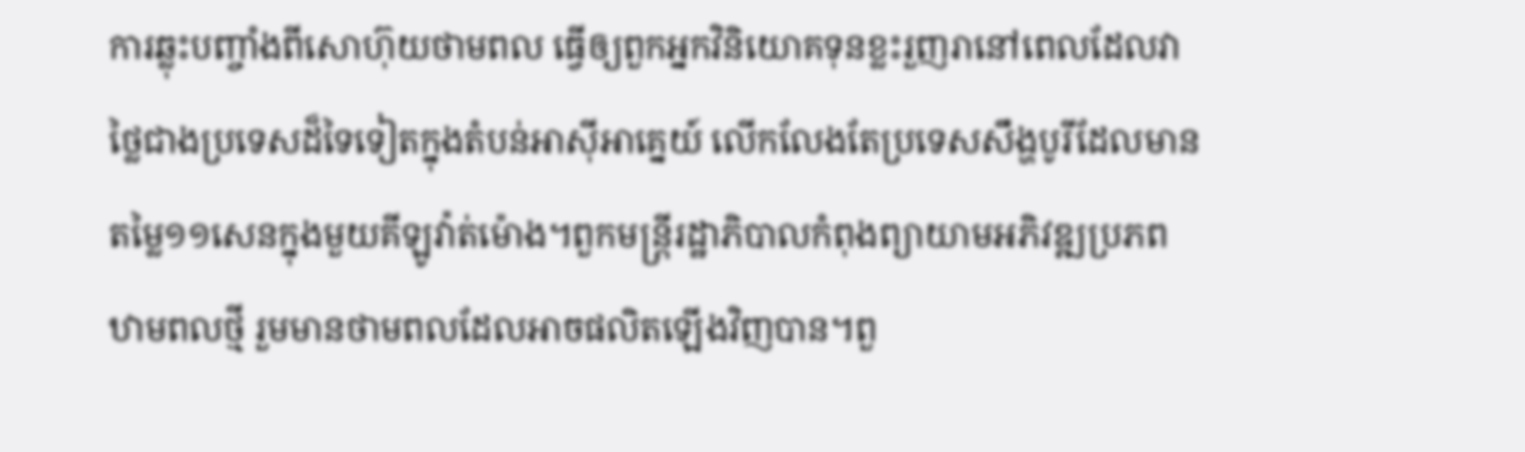ការឆ្លុះបញ្ចាំងពីសោហ៊ុយថាមពល ធ្វើឲ្យពួកអ្នកវិនិយោគទុនខ្លះរួញរានៅពេលដែលវាថ្លៃជាងប្រទេសដ៏ទៃទៀតក្នុងតំបន់អាស៊ីអាគ្នេយ៍ លើកលែងតែប្រទេសសឹង្ហបូរីដែលមានតម្លៃ១១សេនក្នុងមួយគីឡូវ៉ាត់ម៉ោង។ពួកមន្រ្តីរដ្ឋាភិបាលកំពុងព្យាយាមអភិវឌ្ឍប្រភពឋាមពលថ្មី រួមមានថាមពលដែលអាចផលិតឡើងវិញបាន។ពួ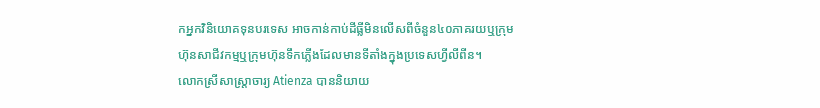កអ្នកវិនិយោគទុនបរទេស អាចកាន់កាប់ដីធ្លីមិនលើសពីចំនួន៤០ភាគរយឬក្រុមហ៊ុនសាជីវកម្មឬក្រុមហ៊ុនទឹកភ្លើងដែលមានទីតាំងក្នុងប្រទេសហ្វីលីពីន។
លោកស្រីសាស្ត្រាចារ្យ Atienza បាននិយាយ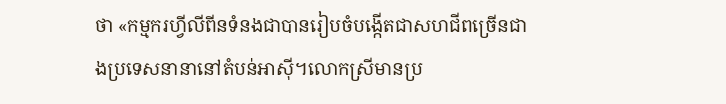ថា «កម្មករហ្វីលីពីនទំនងជាបានរៀបចំបង្កើតជាសហជីពច្រើនជាងប្រទេសនានានៅតំបន់អាស៊ី។លោកស្រីមានប្រ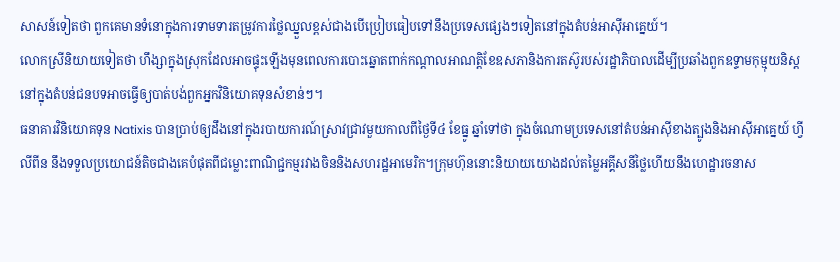សាសន៍ទៀតថា ពួកគេមានទំនោក្នុងការទាមទារតម្រូវការថ្លៃឈ្នួលខ្ពស់ជាងបើប្រៀបធៀបទៅនឹងប្រទេសផ្សេងៗទៀតនៅក្នុងតំបន់អាស៊ីអាគ្នេយ៍។
លោកស្រីនិយាយទៀតថា ហឹង្សាក្នុងស្រុកដែលអាចផ្ទុះឡើងមុនពេលការបោះឆ្នោតពាក់កណ្តាលអាណត្តិខែឧសភានិងការតស៊ូរបស់រដ្ឋាភិបាលដើម្បីប្រឆាំងពួកឧទ្ទាមកុម្មុយនិស្តនៅក្នុងតំបន់ជនបទអាចធ្វើឲ្យបាត់បង់ពួកអ្នកវិនិយោគទុនសំខាន់ៗ។
ធនាគារវិនិយោគទុន Natixis បានប្រាប់ឲ្យដឹងនៅក្នុងរបាយការណ៍ស្រាវជ្រាវមួយកាលពីថ្ងៃទី៤ ខែធ្នូ ឆ្នាំទៅថា ក្នុងចំណោមប្រទេសនៅតំបន់អាស៊ីខាងត្បូងនិងអាស៊ីអាគ្នេយ៍ ហ្វីលីពីន នឹងទទួលប្រយោជន៍តិចជាងគេបំផុតពីជម្លោះពាណិជ្ជកម្មរវាងចិននិងសហរដ្ឋអាមេរិក។ក្រុមហ៊ុននោះនិយាយយោងដល់តម្លៃអគ្គីសនីថ្លៃហើយនឹងហេដ្ឋារចនាស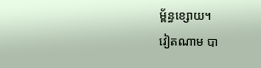ម្ព័ន្ធខ្សោយ។
វៀតណាម បា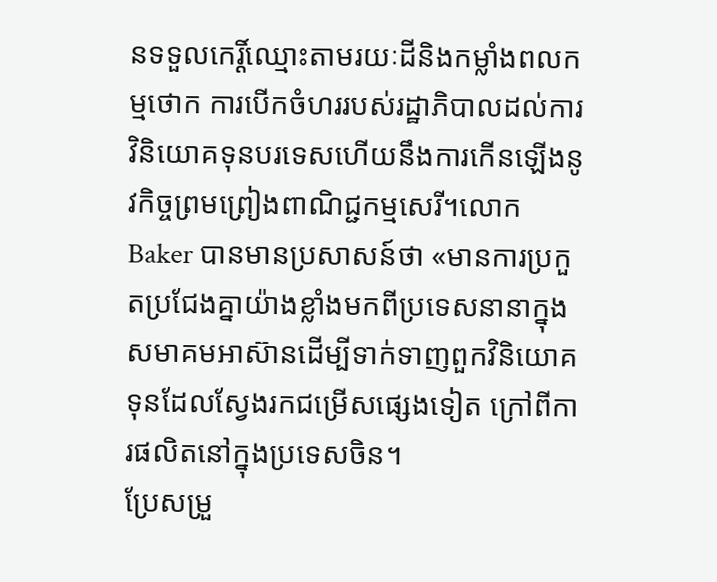នទទួលកេរ្តិ៍ឈ្មោះតាមរយៈដីនិងកម្លាំងពលកម្មថោក ការបើកចំហររបស់រដ្ឋាភិបាលដល់ការវិនិយោគទុនបរទេសហើយនឹងការកើនឡើងនូវកិច្ចព្រមព្រៀងពាណិជ្ជកម្មសេរី។លោក Baker បានមានប្រសាសន៍ថា «មានការប្រកួតប្រជែងគ្នាយ៉ាងខ្លាំងមកពីប្រទេសនានាក្នុងសមាគមអាស៊ានដើម្បីទាក់ទាញពួកវិនិយោគទុនដែលស្វែងរកជម្រើសផ្សេងទៀត ក្រៅពីការផលិតនៅក្នុងប្រទេសចិន។
ប្រែសម្រួ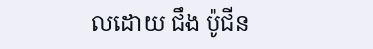លដោយ ជឹង ប៉ូជីន